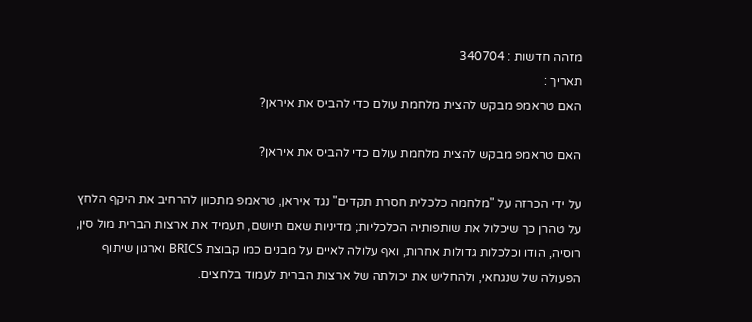מזהה חדשות : 340704
תאריך :
האם טראמפ מבקש להצית מלחמת עולם כדי להביס את איראן?

האם טראמפ מבקש להצית מלחמת עולם כדי להביס את איראן?

על ידי הכרזה על "מלחמה כלכלית חסרת תקדים" נגד איראן, טראמפ מתכוון להרחיב את היקף הלחץ על טהרן כך שיכלול את שותפותיה הכלכליות; מדיניות שאם תיושם, תעמיד את ארצות הברית מול סין, רוסיה, הודו וכלכלות גדולות אחרות, ואף עלולה לאיים על מבנים כמו קבוצת BRICS וארגון שיתוף הפעולה של שנגחאי, ולהחליש את יכולתה של ארצות הברית לעמוד בלחצים.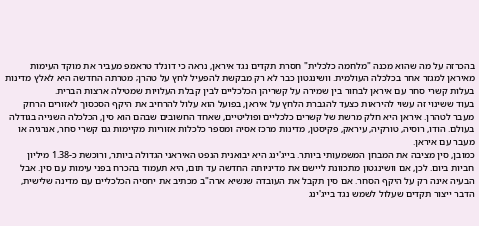בהכרזה על מה שהוא מכנה "מלחמה כלכלית" חסרת תקדים נגד איראן, נראה כי דונלד טראמפ מעביר את מוקד העימות מאיראן למגזר אחר בכלכלה העולמית. וושינגטון כבר לא רק מבקשת להפעיל לחץ על טהרן; מטרתה החדשה היא לאלץ מדינות בעלות קשרי סחר עם איראן לבחור בין שמירה על קשריהן הכלכליים לבין קבלת העלויות שמטילה ארצות הברית.
בעוד ששינוי זה עשוי להיראות כצעד להגברת הלחץ על איראן, בפועל הוא עלול להרחיב את היקף הסכסוך לאזורים הרחק מעבר לטהרן. איראן היא חלק מרשת של קשרים כלכליים ופוליטיים, שאחד החשובים שבהם הוא סין, הכלכלה השנייה בגודלה בעולם. הודו, רוסיה, טורקיה, עיראק, פקיסטן, מדינות מרכז אסיה ומספר כלכלות אזוריות מקיימות גם קשרי סחר, אנרגיה או מעבר עם איראן.
כמובן, סין מציבה את המבחן המשמעותי ביותר. בייג'ינג היא יבואנית הנפט האיראני הגדולה ביותר, ורוכשת כ-1.38 מיליון חביות ביום. לכן, אם וושינגטון מתכוונת ליישם את מדיניותה החדשה עד תום, היא תעמוד בהכרח בפני עימות עם סין. אבל הבעיה אינה רק על היקף הסחר. אם סין תקבל את העובדה שנשיא ארה"ב מכתיב את יחסיה הכלכליים עם מדינה שלישית, הדבר ייצור תקדים שעלול לשמש נגד בייג'ינג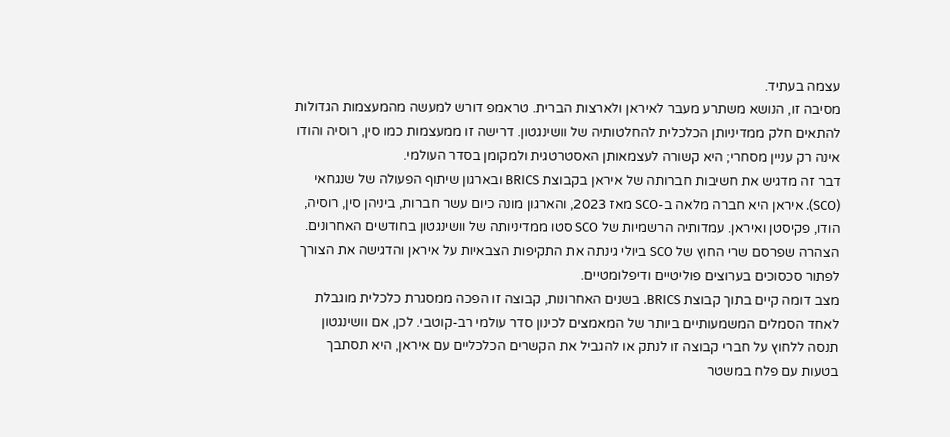עצמה בעתיד.
מסיבה זו, הנושא משתרע מעבר לאיראן ולארצות הברית. טראמפ דורש למעשה מהמעצמות הגדולות להתאים חלק ממדיניותן הכלכלית להחלטותיה של וושינגטון. דרישה זו ממעצמות כמו סין, רוסיה והודו אינה רק עניין מסחרי; היא קשורה לעצמאותן האסטרטגית ולמקומן בסדר העולמי.
דבר זה מדגיש את חשיבות חברותה של איראן בקבוצת BRICS ובארגון שיתוף הפעולה של שנגחאי (SCO). איראן היא חברה מלאה ב-SCO מאז 2023, והארגון מונה כיום עשר חברות, ביניהן סין, רוסיה, הודו, פקיסטן ואיראן. עמדותיה הרשמיות של SCO סטו ממדיניותה של וושינגטון בחודשים האחרונים. הצהרה שפרסם שרי החוץ של SCO ביולי גינתה את התקיפות הצבאיות על איראן והדגישה את הצורך לפתור סכסוכים בערוצים פוליטיים ודיפלומטיים.
מצב דומה קיים בתוך קבוצת BRICS. בשנים האחרונות, קבוצה זו הפכה ממסגרת כלכלית מוגבלת לאחד הסמלים המשמעותיים ביותר של המאמצים לכינון סדר עולמי רב-קוטבי. לכן, אם וושינגטון תנסה ללחוץ על חברי קבוצה זו לנתק או להגביל את הקשרים הכלכליים עם איראן, היא תסתבך בטעות עם פלח במשטר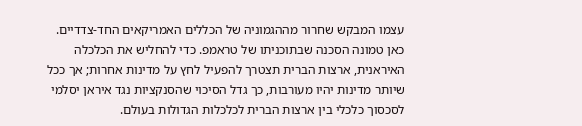עצמו המבקש שחרור מההגמוניה של הכללים האמריקאים החד-צדדיים.
כאן טמונה הסכנה שבתוכניתו של טראמפ. כדי להחליש את הכלכלה האיראנית, ארצות הברית תצטרך להפעיל לחץ על מדינות אחרות; אך ככל שיותר מדינות יהיו מעורבות, כך גדל הסיכוי שהסנקציות נגד איראן יסלמי לסכסוך כלכלי בין ארצות הברית לכלכלות הגדולות בעולם.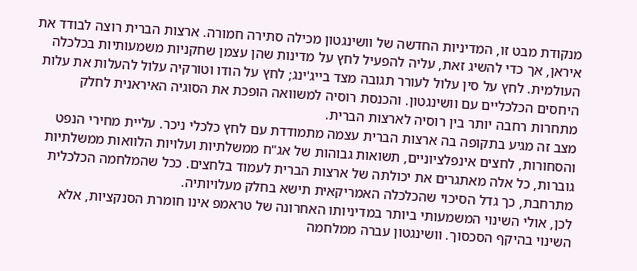מנקודת מבט זו, המדיניות החדשה של וושינגטון מכילה סתירה חמורה. ארצות הברית רוצה לבודד את איראן, אך כדי להשיג זאת, עליה להפעיל לחץ על מדינות שהן עצמן שחקניות משמעותיות בכלכלה העולמית. לחץ על סין עלול לעורר תגובה מצד בייג'ינג; לחץ על הודו וטורקיה עלול להעלות את עלות היחסים הכלכליים עם וושינגטון. והכנסת רוסיה למשוואה הופכת את הסוגיה האיראנית לחלק מתחרות רחבה יותר בין רוסיה לארצות הברית.
מצב זה מגיע בתקופה בה ארצות הברית עצמה מתמודדת עם לחץ כלכלי ניכר. עליית מחירי הנפט והסחורות, לחצים אינפלציוניים, תשואות גבוהות של אג"ח ממשלתיות ועלויות הלוואות ממשלתיות גוברות, כל אלה מאתגרים את יכולתה של ארצות הברית לעמוד בלחצים. ככל שהמלחמה הכלכלית מתרחבת, כך גדל הסיכוי שהכלכלה האמריקאית תישא בחלק מעלויותיה.
לכן, אולי השינוי המשמעותי ביותר במדיניותו האחרונה של טראמפ אינו חומרת הסנקציות, אלא השינוי בהיקף הסכסוך. וושינגטון עברה ממלחמה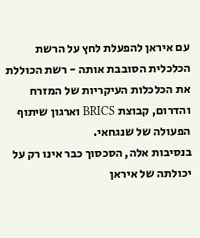עם איראן להפעלת לחץ על הרשת הכלכלית הסובבת אותה - רשת הכוללת את הכלכלות העיקריות של המזרח והדרום, קבוצת BRICS וארגון שיתוף הפעולה של שנגחאי.
בנסיבות אלה, הסכסוך כבר אינו רק על יכולתה של איראן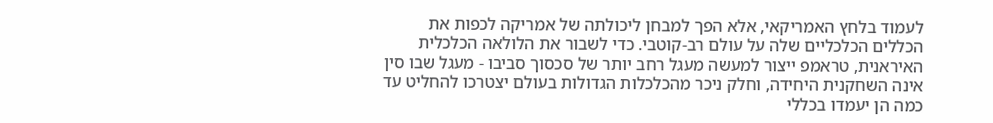לעמוד בלחץ האמריקאי, אלא הפך למבחן ליכולתה של אמריקה לכפות את הכללים הכלכליים שלה על עולם רב-קוטבי. כדי לשבור את הלולאה הכלכלית האיראנית, טראמפ ייצור למעשה מעגל רחב יותר של סכסוך סביבו - מעגל שבו סין אינה השחקנית היחידה, וחלק ניכר מהכלכלות הגדולות בעולם יצטרכו להחליט עד כמה הן יעמדו בכללי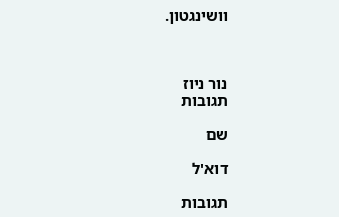וושינגטון.



נור ניוז
תגובות

שם

דוא'ל

תגובות